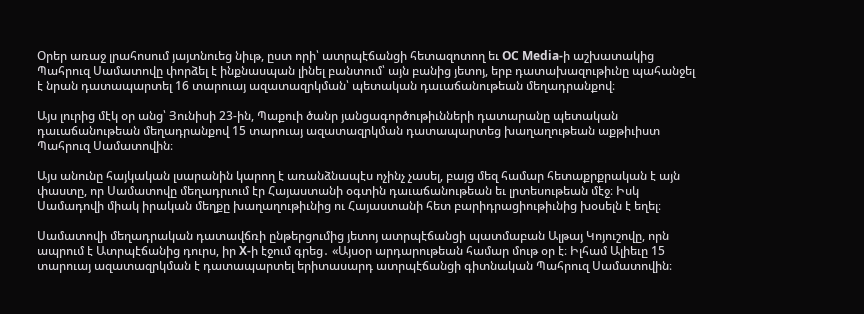Օրեր առաջ լրահոսում յայտնուեց նիւթ, ըստ որի՝ ատրպէճանցի հետազոտող եւ OC Media-ի աշխատակից Պահրուզ Սամատովը փորձել է ինքնասպան լինել բանտում՝ այն բանից յետոյ, երբ դատախազութիւնը պահանջել է նրան դատապարտել 16 տարուայ ազատազրկման՝ պետական դաւաճանութեան մեղադրանքով։

Այս լուրից մէկ օր անց՝ Յունիսի 23-ին, Պաքուի ծանր յանցագործութիւնների դատարանը պետական դաւաճանութեան մեղադրանքով 15 տարուայ ազատազրկման դատապարտեց խաղաղութեան աքթիւիստ Պահրուզ Սամատովին։

Այս անունը հայկական լսարանին կարող է առանձնապէս ոչինչ չասել, բայց մեզ համար հետաքրքրական է այն փաստը, որ Սամատովը մեղադրւում էր Հայաստանի օգտին դաւաճանութեան եւ լրտեսութեան մէջ։ Իսկ Սամադովի միակ իրական մեղքը խաղաղութիւնից ու Հայաստանի հետ բարիդրացիութիւնից խօսելն է եղել։

Սամատովի մեղադրական դատավճռի ընթերցումից յետոյ ատրպէճանցի պատմաբան Ալթայ Կոյուշովը, որն ապրում է Ատրպէճանից դուրս, իր X-ի էջում գրեց․ «Այսօր արդարութեան համար մութ օր է։ Իլհամ Ալիեւը 15 տարուայ ազատազրկման է դատապարտել երիտասարդ ատրպէճանցի գիտնական Պահրուզ Սամատովին։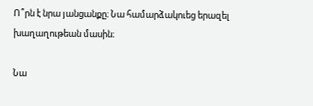Ո՞րն է նրա յանցանքը։ Նա համարձակուեց երազել խաղաղութեան մասին։

Նա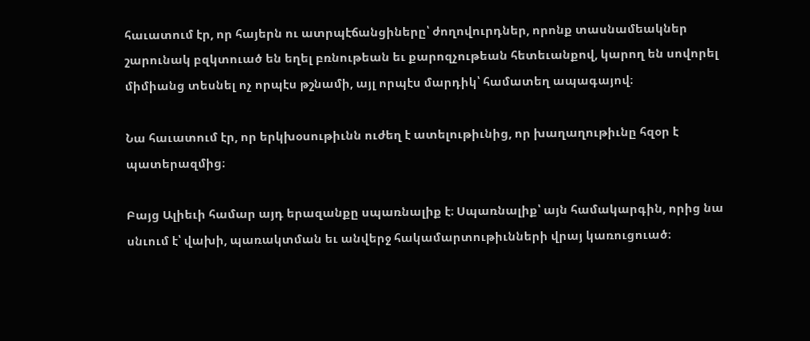հաւատում էր, որ հայերն ու ատրպէճանցիները՝ ժողովուրդներ, որոնք տասնամեակներ շարունակ բզկտուած են եղել բռնութեան եւ քարոզչութեան հետեւանքով, կարող են սովորել միմիանց տեսնել ոչ որպէս թշնամի, այլ որպէս մարդիկ՝ համատեղ ապագայով։

Նա հաւատում էր, որ երկխօսութիւնն ուժեղ է ատելութիւնից, որ խաղաղութիւնը հզօր է պատերազմից։

Բայց Ալիեւի համար այդ երազանքը սպառնալիք է։ Սպառնալիք՝ այն համակարգին, որից նա սնւում է՝ վախի, պառակտման եւ անվերջ հակամարտութիւնների վրայ կառուցուած։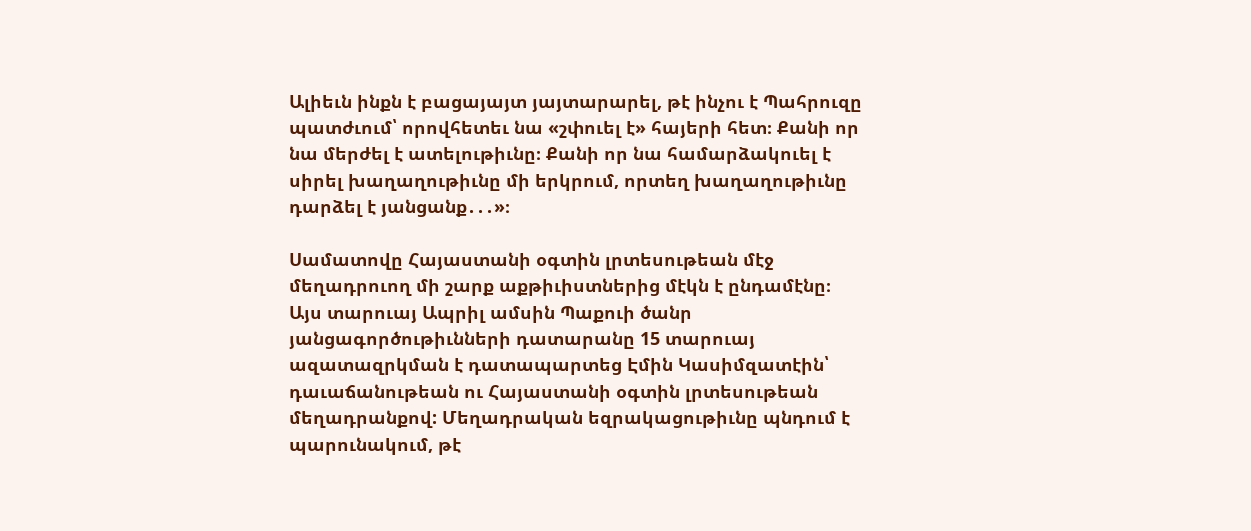Ալիեւն ինքն է բացայայտ յայտարարել, թէ ինչու է Պահրուզը պատժւում՝ որովհետեւ նա «շփուել է» հայերի հետ։ Քանի որ նա մերժել է ատելութիւնը։ Քանի որ նա համարձակուել է սիրել խաղաղութիւնը մի երկրում, որտեղ խաղաղութիւնը դարձել է յանցանք․․․»։

Սամատովը Հայաստանի օգտին լրտեսութեան մէջ մեղադրուող մի շարք աքթիւիստներից մէկն է ընդամէնը։ Այս տարուայ Ապրիլ ամսին Պաքուի ծանր յանցագործութիւնների դատարանը 15 տարուայ ազատազրկման է դատապարտեց Էմին Կասիմզատէին՝ դաւաճանութեան ու Հայաստանի օգտին լրտեսութեան մեղադրանքով: Մեղադրական եզրակացութիւնը պնդում է պարունակում, թէ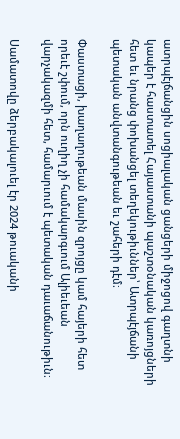ատրպէյճանցին սոցիալական ցանցերի միջոցով գաղտնի կապեր է հաստատել Հայաստանի պաշտօնական կառոյցների հետ եւ նրանց փոխանցել տեղեկութիւններ՝ Ատրպէյճանի պետական անվտանգութեան եւ շահերի դէմ։

Փաստացի, խաղաղութեան մասին զրոյցը կամ հայերի հետ որեւէ շփում, որն ուղիղ չի համակարգւում Ալիեւեան վարչակազմի հետ, համարւում է պետական դաւաճանութիւն։

Սամատովը ձերբակալուել էր 2024 թուականի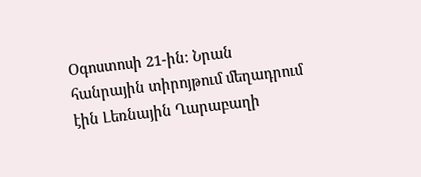Օգոստոսի 21-ին։ Նրան հանրային տիրոյթում մեղադրում էին Լեռնային Ղարաբաղի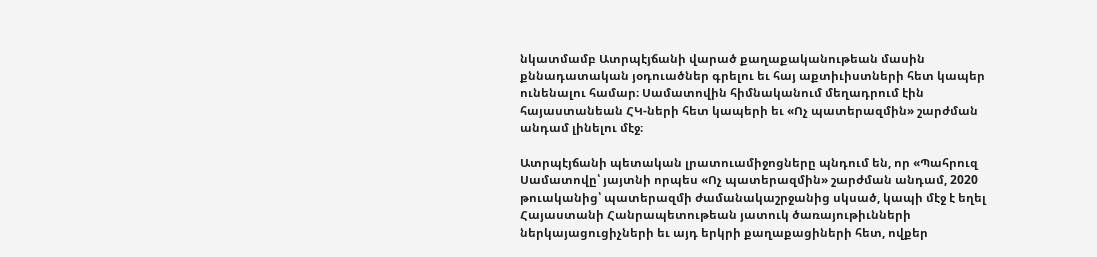նկատմամբ Ատրպէյճանի վարած քաղաքականութեան մասին քննադատական յօդուածներ գրելու եւ հայ աքտիւիստների հետ կապեր ունենալու համար։ Սամատովին հիմնականում մեղադրում էին հայաստանեան ՀԿ-ների հետ կապերի եւ «Ոչ պատերազմին» շարժման անդամ լինելու մէջ։

Ատրպէյճանի պետական լրատուամիջոցները պնդում են, որ «Պահրուզ Սամատովը՝ յայտնի որպես «Ոչ պատերազմին» շարժման անդամ, 2020 թուականից՝ պատերազմի ժամանակաշրջանից սկսած, կապի մէջ է եղել Հայաստանի Հանրապետութեան յատուկ ծառայութիւնների ներկայացուցիչների եւ այդ երկրի քաղաքացիների հետ, ովքեր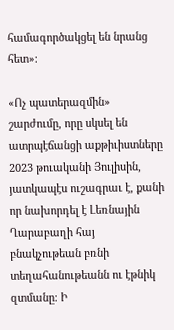համագործակցել են նրանց հետ»։

«Ոչ պատերազմին» շարժումը, որը սկսել են ատրպէճանցի աքթիւիստները 2023 թուականի Յուլիսին, յատկապէս ուշագրաւ է, քանի որ նախորդել է Լեռնային Ղարաբաղի հայ բնակչութեան բռնի տեղահանութեանն ու էթնիկ զտմանը։ Ի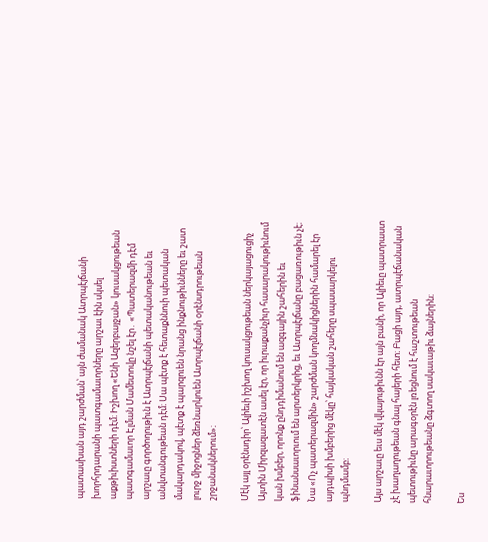պատասխան այդ շարժման՝ այն ժամանակ Ատրպէյճանի խորհրդարանի պատգամաւորները արշաւ էին սկսել աքթիւիստների դէմ։ Իշխող «Ենի Ազերբայջան» կուսակցութեան պատգամաւոր Էլման Մամետովը նշել էր․ «Պատերազմի դէմ արշաւը գործողութիւն է Ատրպէյճանի պետականութեան եւ անվտանգութեան դէմ։ Սա պէտք է հետաքննուի պետական մակարդակով, պէտք է պարզուեն նրանց ինքնութիւնները եւ շատ լուրջ միջոցներ ձեռնարկուեն Ատրպէյճանի օրէնսդրութեան շրջանակներում»։

Մէկ այլ օրէնսդիր՝ Ալիեւի իշխող կուսակցութեան ներկայացուցիչ Այտին Միրզազատէն ասել էր, որ իւրաքանչիւր հասարակութիւնում կան խմբեր, որոնք ընդդիմանում են ազգային շահերին եւ ֆինանսաւորւում են արտերկրից, եւ Ատրպէյճանը բացառութիւն չէ։ Նա «Ոչ պատերազմին» շարժման կողմնակիցներին համարել էր այդպիսի խմբերից մէկը՝ հայկական շահերը սպասարկելու պնդմամբ։

Այս արշաւը եւս մէկ վկայութիւնն էր այն բանի, որ Ալիեւը պատրաստ չէ խաղաղութեան գնալ հայերի հետ։ Բացի այդ, ատրպէճանական պետութիւնը արագօրէն լռեցնում է հաշտութեան հնարաւորութեանը ձգտող սակաւաթիւ ձայներին։

Ես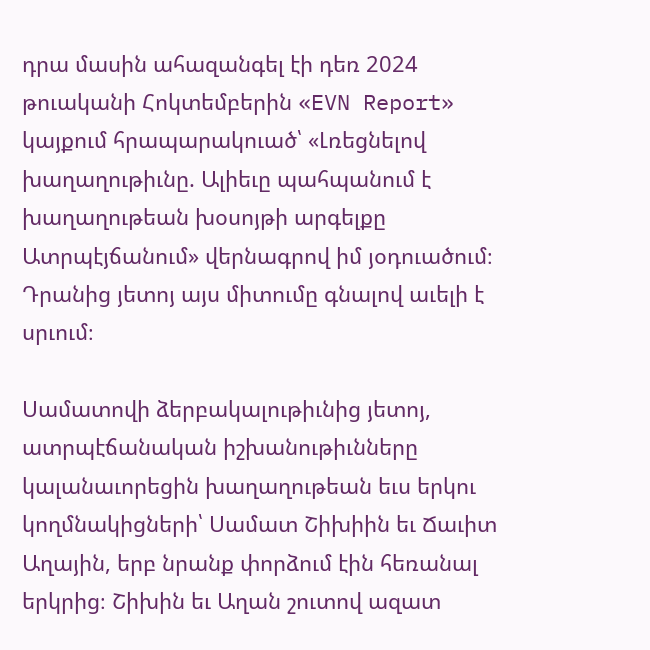դրա մասին ահազանգել էի դեռ 2024 թուականի Հոկտեմբերին «EVN Report» կայքում հրապարակուած՝ «Լռեցնելով խաղաղութիւնը. Ալիեւը պահպանում է խաղաղութեան խօսոյթի արգելքը Ատրպէյճանում» վերնագրով իմ յօդուածում։ Դրանից յետոյ այս միտումը գնալով աւելի է սրւում։

Սամատովի ձերբակալութիւնից յետոյ, ատրպէճանական իշխանութիւնները կալանաւորեցին խաղաղութեան եւս երկու կողմնակիցների՝ Սամատ Շիխիին եւ Ճաւիտ Աղային, երբ նրանք փորձում էին հեռանալ երկրից։ Շիխին եւ Աղան շուտով ազատ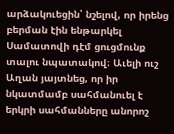արձակուեցին՝ նշելով, որ իրենց բերման էին ենթարկել Սամատովի դէմ ցուցմունք տալու նպատակով։ Աւելի ուշ Աղան յայտնեց, որ իր նկատմամբ սահմանուել է երկրի սահմանները անորոշ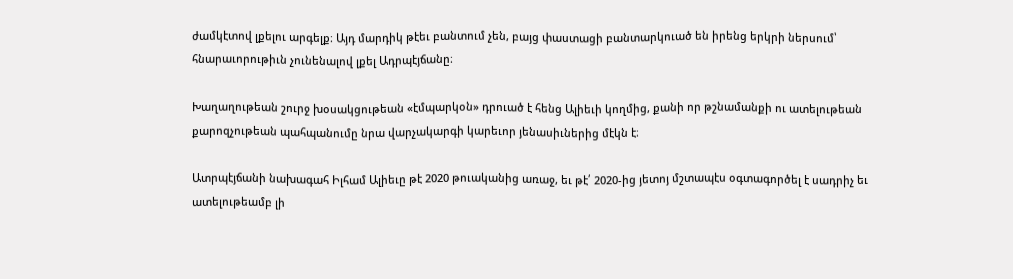ժամկէտով լքելու արգելք։ Այդ մարդիկ թէեւ բանտում չեն, բայց փաստացի բանտարկուած են իրենց երկրի ներսում՝ հնարաւորութիւն չունենալով լքել Ադրպէյճանը։

Խաղաղութեան շուրջ խօսակցութեան «էմպարկօն» դրուած է հենց Ալիեւի կողմից, քանի որ թշնամանքի ու ատելութեան քարոզչութեան պահպանումը նրա վարչակարգի կարեւոր յենասիւներից մէկն է։

Ատրպէյճանի նախագահ Իլհամ Ալիեւը թէ 2020 թուականից առաջ, եւ թէ՛ 2020-ից յետոյ մշտապէս օգտագործել է սադրիչ եւ ատելութեամբ լի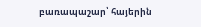բառապաշար՝ հայերին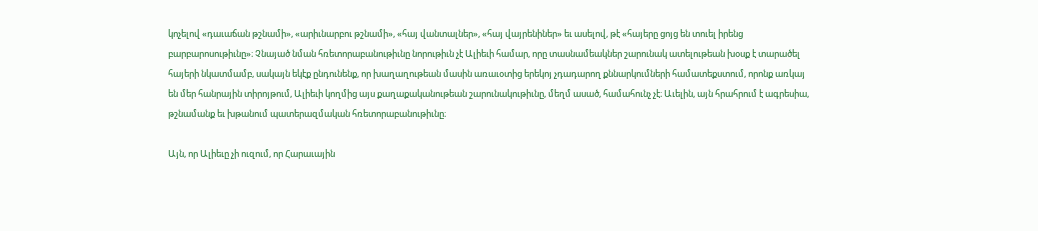կոչելով «դաւաճան թշնամի», «արիւնարբու թշնամի», «հայ վանտալներ», «հայ վայրենիներ» եւ ասելով, թէ «հայերը ցոյց են տուել իրենց բարբարոսութիւնը»։ Չնայած նման հռետորաբանութիւնը նորութիւն չէ Ալիեւի համար, որը տասնամեակներ շարունակ ատելութեան խօսք է տարածել հայերի նկատմամբ, սակայն եկէք ընդունենք, որ խաղաղութեան մասին առաւօտից երեկոյ չդադարող քննարկումների համատեքստում, որոնք առկայ են մեր հանրային տիրոյթում, Ալիեւի կողմից այս քաղաքականութեան շարունակութիւնը, մեղմ ասած, համահունչ չէ։ Աւելին, այն հրահրում է ագրեսիա, թշնամանք եւ խթանում պատերազմական հռետորաբանութիւնը։

Այն, որ Ալիեւը չի ուզում, որ Հարաւային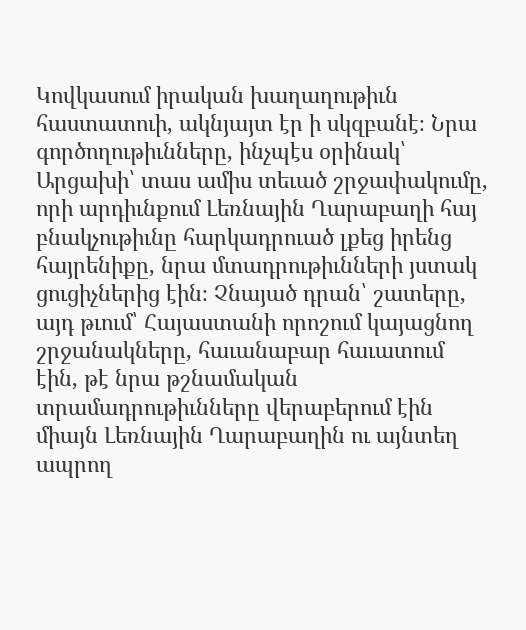Կովկասում իրական խաղաղութիւն հաստատուի, ակնյայտ էր ի սկզբանէ։ Նրա գործողութիւնները, ինչպէս օրինակ՝ Արցախի՝ տաս ամիս տեւած շրջափակումը, որի արդիւնքում Լեռնային Ղարաբաղի հայ բնակչութիւնը հարկադրուած լքեց իրենց հայրենիքը, նրա մտադրութիւնների յստակ ցուցիչներից էին։ Չնայած դրան՝ շատերը, այդ թւում՝ Հայաստանի որոշում կայացնող շրջանակները, հաւանաբար հաւատում էին, թէ նրա թշնամական տրամադրութիւնները վերաբերում էին միայն Լեռնային Ղարաբաղին ու այնտեղ ապրող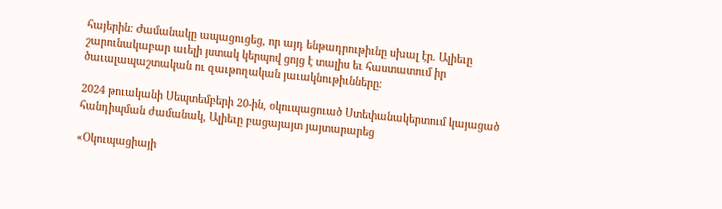հայերին։ Ժամանակը ապացուցեց, որ այդ ենթադրութիւնը սխալ էր. Ալիեւը շարունակաբար աւելի յստակ կերպով ցոյց է տալիս եւ հաստատում իր ծաւալապաշտական ու զաւթողական յաւակնութիւնները։

2024 թուականի Սեպտեմբերի 20-ին, օկուպացուած Ստեփանակերտում կայացած հանդիպման ժամանակ, Ալիեւը բացայայտ յայտարարեց

«Օկուպացիայի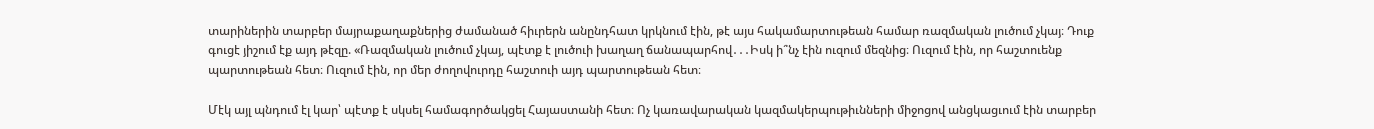տարիներին տարբեր մայրաքաղաքներից ժամանած հիւրերն անընդհատ կրկնում էին, թէ այս հակամարտութեան համար ռազմական լուծում չկայ։ Դուք գուցէ յիշում էք այդ թէզը. «Ռազմական լուծում չկայ, պէտք է լուծուի խաղաղ ճանապարհով․․․Իսկ ի՞նչ էին ուզում մեզնից։ Ուզում էին, որ հաշտուենք պարտութեան հետ։ Ուզում էին, որ մեր ժողովուրդը հաշտուի այդ պարտութեան հետ։

Մէկ այլ պնդում էլ կար՝ պէտք է սկսել համագործակցել Հայաստանի հետ։ Ոչ կառավարական կազմակերպութիւնների միջոցով անցկացւում էին տարբեր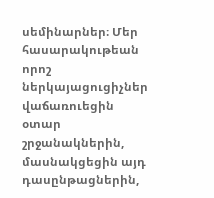սեմինարներ։ Մեր հասարակութեան որոշ ներկայացուցիչներ վաճառուեցին օտար շրջանակներին, մասնակցեցին այդ դասընթացներին,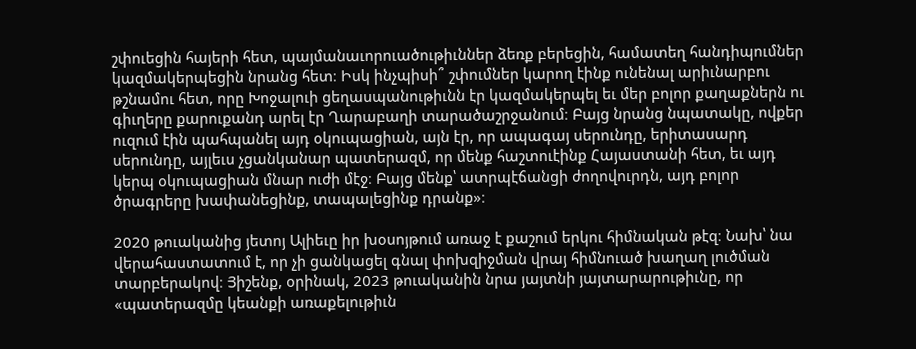շփուեցին հայերի հետ, պայմանաւորուածութիւններ ձեռք բերեցին, համատեղ հանդիպումներ կազմակերպեցին նրանց հետ։ Իսկ ինչպիսի՞ շփումներ կարող էինք ունենալ արիւնարբու թշնամու հետ, որը Խոջալուի ցեղասպանութիւնն էր կազմակերպել եւ մեր բոլոր քաղաքներն ու գիւղերը քարուքանդ արել էր Ղարաբաղի տարածաշրջանում։ Բայց նրանց նպատակը, ովքեր ուզում էին պահպանել այդ օկուպացիան, այն էր, որ ապագայ սերունդը, երիտասարդ սերունդը, այլեւս չցանկանար պատերազմ, որ մենք հաշտուէինք Հայաստանի հետ, եւ այդ կերպ օկուպացիան մնար ուժի մէջ։ Բայց մենք՝ ատրպէճանցի ժողովուրդն, այդ բոլոր ծրագրերը խափանեցինք, տապալեցինք դրանք»։

2020 թուականից յետոյ Ալիեւը իր խօսոյթում առաջ է քաշում երկու հիմնական թէզ։ Նախ՝ նա վերահաստատում է, որ չի ցանկացել գնալ փոխզիջման վրայ հիմնուած խաղաղ լուծման տարբերակով։ Յիշենք, օրինակ, 2023 թուականին նրա յայտնի յայտարարութիւնը, որ «պատերազմը կեանքի առաքելութիւն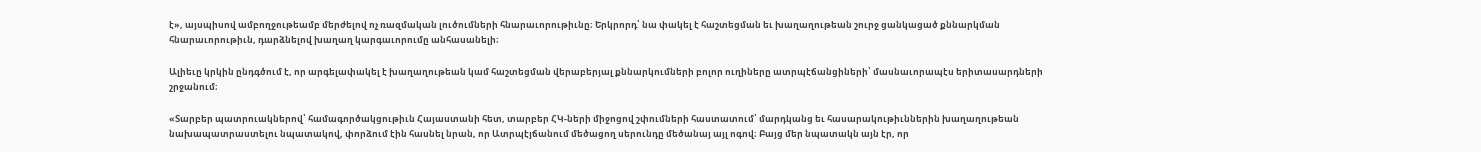է», այսպիսով ամբողջութեամբ մերժելով ոչ ռազմական լուծումների հնարաւորութիւնը։ Երկրորդ՝ նա փակել է հաշտեցման եւ խաղաղութեան շուրջ ցանկացած քննարկման հնարաւորութիւն, դարձնելով խաղաղ կարգաւորումը անհասանելի։

Ալիեւը կրկին ընդգծում է, որ արգելափակել է խաղաղութեան կամ հաշտեցման վերաբերյալ քննարկումների բոլոր ուղիները ատրպէճանցիների՝ մասնաւորապէս երիտասարդների շրջանում։

«Տարբեր պատրուակներով՝ համագործակցութիւն Հայաստանի հետ, տարբեր ՀԿ-ների միջոցով շփումների հաստատում՝ մարդկանց եւ հասարակութիւններին խաղաղութեան նախապատրաստելու նպատակով, փորձում էին հասնել նրան, որ Ատրպէյճանում մեծացող սերունդը մեծանայ այլ ոգով։ Բայց մեր նպատակն այն էր, որ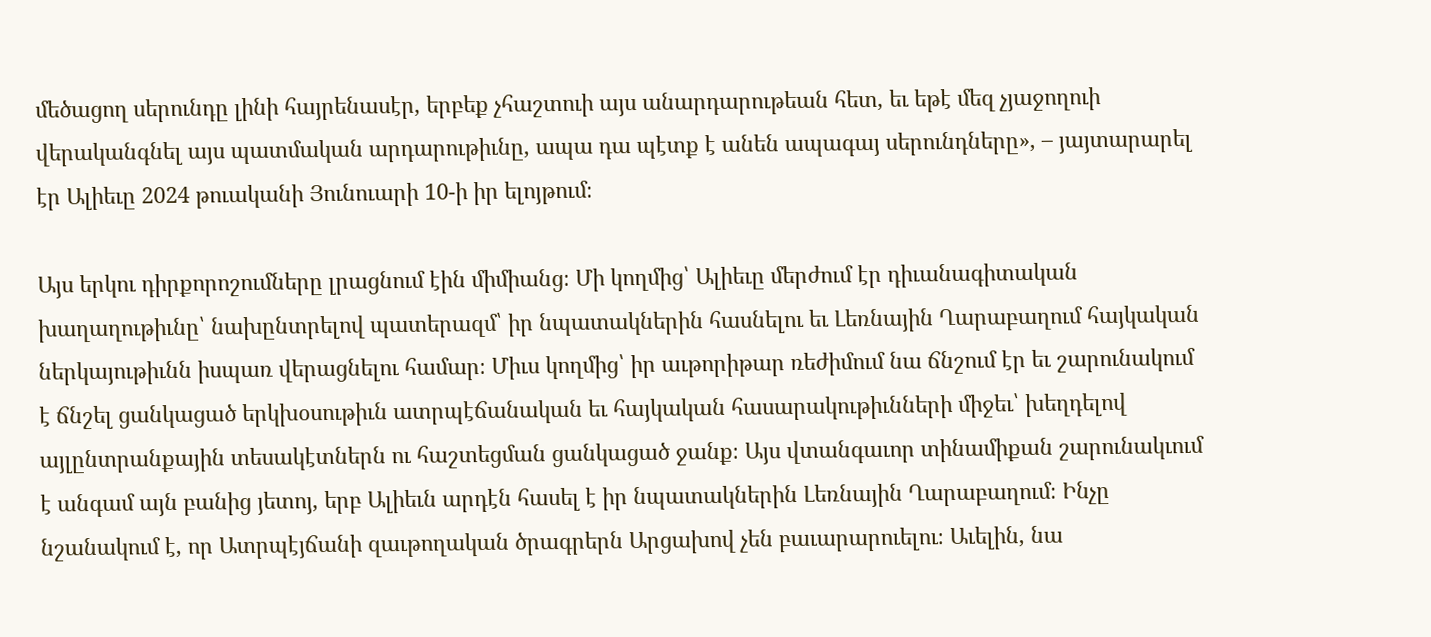մեծացող սերունդը լինի հայրենասէր, երբեք չհաշտուի այս անարդարութեան հետ, եւ եթէ մեզ չյաջողուի վերականգնել այս պատմական արդարութիւնը, ապա դա պէտք է անեն ապագայ սերունդները», – յայտարարել էր Ալիեւը 2024 թուականի Յունուարի 10-ի իր ելոյթում։

Այս երկու դիրքորոշումները լրացնում էին միմիանց։ Մի կողմից՝ Ալիեւը մերժում էր դիւանագիտական խաղաղութիւնը՝ նախընտրելով պատերազմ՝ իր նպատակներին հասնելու եւ Լեռնային Ղարաբաղում հայկական ներկայութիւնն իսպառ վերացնելու համար։ Միւս կողմից՝ իր աւթորիթար ռեժիմում նա ճնշում էր եւ շարունակում է ճնշել ցանկացած երկխօսութիւն ատրպէճանական եւ հայկական հասարակութիւնների միջեւ՝ խեղդելով այլընտրանքային տեսակէտներն ու հաշտեցման ցանկացած ջանք։ Այս վտանգաւոր տինամիքան շարունակւում է անգամ այն բանից յետոյ, երբ Ալիեւն արդէն հասել է իր նպատակներին Լեռնային Ղարաբաղում։ Ինչը նշանակում է, որ Ատրպէյճանի զաւթողական ծրագրերն Արցախով չեն բաւարարուելու։ Աւելին, նա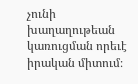չունի խաղաղութեան կառուցման որեւէ իրական միտում։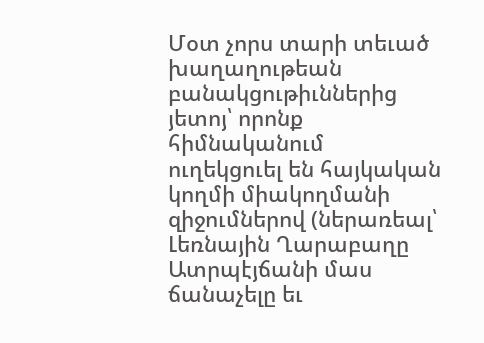Մօտ չորս տարի տեւած խաղաղութեան բանակցութիւններից յետոյ՝ որոնք հիմնականում ուղեկցուել են հայկական կողմի միակողմանի զիջումներով (ներառեալ՝ Լեռնային Ղարաբաղը Ատրպէյճանի մաս ճանաչելը եւ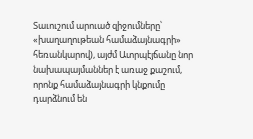Տաւուշում արուած զիջումները՝ «խաղաղութեան համաձայնագրի» հեռանկարով), այժմ Ատրպէյճանը նոր նախապայմաններ է առաջ քաշում, որոնք համաձայնագրի կնքումը դարձնում են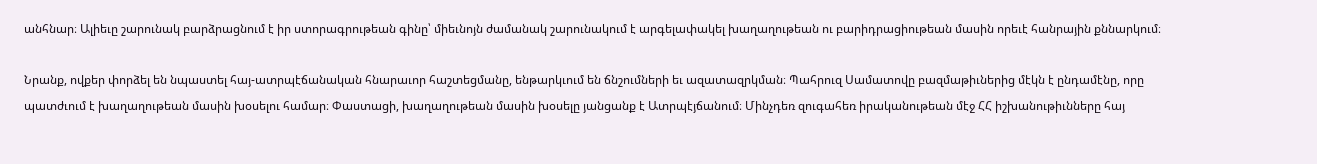անհնար։ Ալիեւը շարունակ բարձրացնում է իր ստորագրութեան գինը՝ միեւնոյն ժամանակ շարունակում է արգելափակել խաղաղութեան ու բարիդրացիութեան մասին որեւէ հանրային քննարկում։

Նրանք, ովքեր փորձել են նպաստել հայ-ատրպէճանական հնարաւոր հաշտեցմանը, ենթարկւում են ճնշումների եւ ազատազրկման։ Պահրուզ Սամատովը բազմաթիւներից մէկն է ընդամէնը, որը պատժւում է խաղաղութեան մասին խօսելու համար։ Փաստացի, խաղաղութեան մասին խօսելը յանցանք է Ատրպէյճանում։ Մինչդեռ զուգահեռ իրականութեան մէջ ՀՀ իշխանութիւնները հայ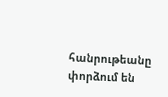հանրութեանը փորձում են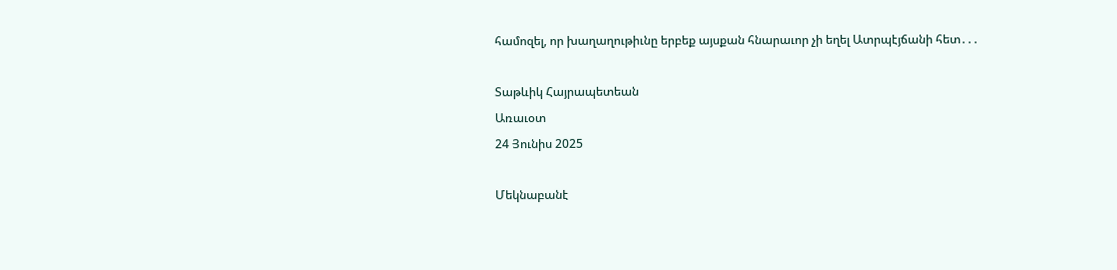համոզել, որ խաղաղութիւնը երբեք այսքան հնարաւոր չի եղել Ատրպէյճանի հետ․․․

Տաթևիկ Հայրապետեան
Առաւօտ
24 Յունիս 2025

Մեկնաբանէ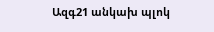Ազգ21 անկախ պլոկ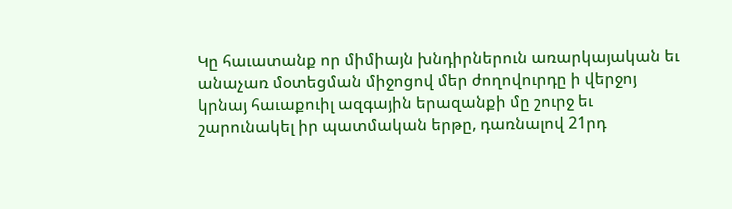Կը հաւատանք որ միմիայն խնդիրներուն առարկայական եւ անաչառ մօտեցման միջոցով մեր ժողովուրդը ի վերջոյ կրնայ հաւաքուիլ ազգային երազանքի մը շուրջ եւ շարունակել իր պատմական երթը, դառնալով 21րդ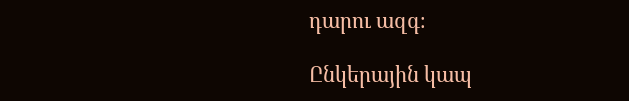դարու ազգ։

Ընկերային կապ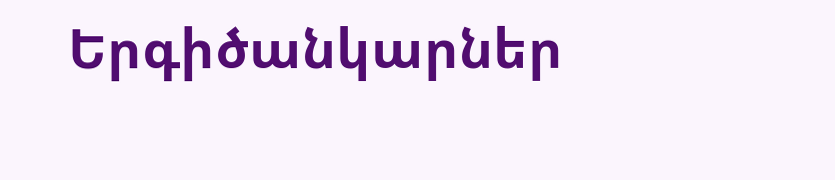Երգիծանկարներ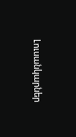Լուսանկարներ